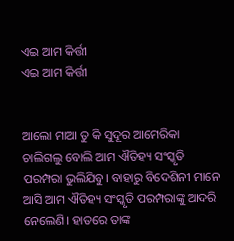ଏଇ ଆମ କିର୍ତ୍ତୀ
ଏଇ ଆମ କିର୍ତ୍ତୀ


ଆଲୋ ମାଆ ତୁ କି ସୁଦୂର ଆମେରିକା ଚାଲିଗଲୁ ବୋଲି ଆମ ଐତିହ୍ୟ ସଂସ୍କୃତି ପରମ୍ପରା ଭୁଲିଯିବୁ। ବାହାରୁ ବିଦେଶିନୀ ମାନେ ଆସି ଆମ ଐତିହ୍ୟ ସଂସ୍କୃତି ପରମ୍ପରାଙ୍କୁ ଆଦରି ନେଲେଣି। ହାତରେ ତାଙ୍କ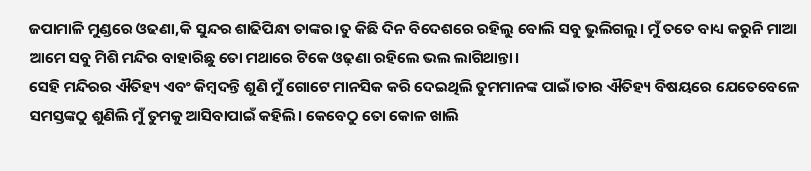ଜପାମାଳି ମୁଣ୍ଡରେ ଓଢଣା,କି ସୁନ୍ଦର ଶାଢିପିନ୍ଧା ତାଙ୍କର।ତୁ କିଛି ଦିନ ବିଦେଶରେ ରହିଲୁ ବୋଲି ସବୁ ଭୁଲିଗଲୁ। ମୁଁ ତତେ ବାଧ୍ୟ କରୁନି ମାଆ ଆମେ ସବୁ ମିଶି ମନ୍ଦିର ବାହାରିଛୁ ତୋ ମଥାରେ ଟିକେ ଓଢ଼ଣା ରହିଲେ ଭଲ ଲାଗିଥାନ୍ତା।
ସେହି ମନ୍ଦିରର ଐତିହ୍ୟ ଏବଂ କିମ୍ବଦନ୍ତି ଶୁଣି ମୁଁ ଗୋଟେ ମାନସିକ କରି ଦେଇଥିଲି ତୁମମାନଙ୍କ ପାଇଁ।ତାର ଐତିହ୍ୟ ବିଷୟରେ ଯେତେବେଳେ ସମସ୍ତଙ୍କଠୁ ଶୁଣିଲି ମୁଁ ତୁମକୁ ଆସିବାପାଇଁ କହିଲି। କେବେଠୁ ତୋ କୋଳ ଖାଲି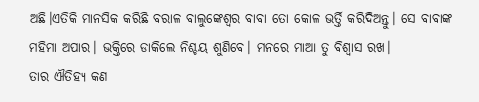ଅଛି।ଏତିକି ମାନସିକ କରିଛି ବରାଳ ବାଲୁଙ୍କେଶ୍ବର ବାବା ତୋ କୋଳ ଭର୍ତ୍ତି କରିଦିଅନ୍ତୁ। ସେ ବାବାଙ୍କ ମହିମା ଅପାର। ଭକ୍ତିରେ ଡାକିଲେ ନିଶ୍ଚୟ ଶୁଣିବେ। ମନରେ ମାଆ ତୁ ବିଶ୍ବାସ ରଖ।
ତାର ଐତିହ୍ୟ କଣ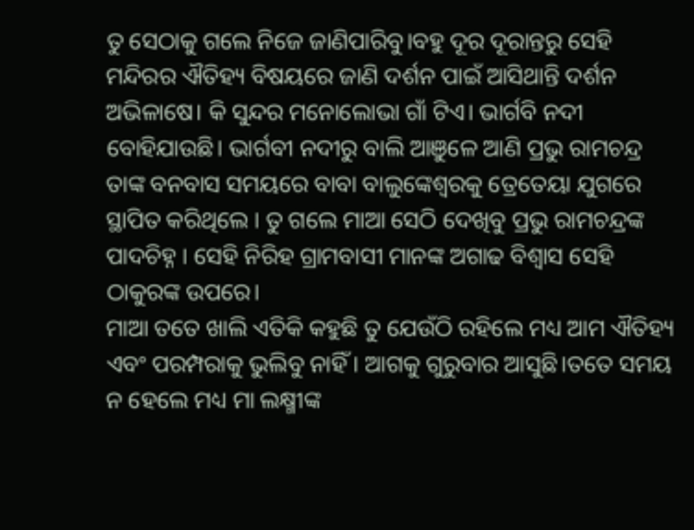ତୁ ସେଠାକୁ ଗଲେ ନିଜେ ଜାଣିପାରିବୁ।ବହୁ ଦୂର ଦୂରାନ୍ତରୁ ସେହି ମନ୍ଦିରର ଐତିହ୍ୟ ବିଷୟରେ ଜାଣି ଦର୍ଶନ ପାଇଁ ଆସିଥାନ୍ତି ଦର୍ଶନ ଅଭିଳାଷେ। କି ସୁନ୍ଦର ମନୋଲୋଭା ଗାଁ ଟିଏ। ଭାର୍ଗବି ନଦୀ ବୋହିଯାଉଛି। ଭାର୍ଗବୀ ନଦୀରୁ ବାଲି ଆଞୁଳେ ଆଣି ପ୍ରଭୁ ରାମଚନ୍ଦ୍ର ତାଙ୍କ ବନବାସ ସମୟରେ ବାବା ବାଲୁଙ୍କେଶ୍ବରକୁ ତ୍ରେତେୟା ଯୁଗରେ ସ୍ଥାପିତ କରିଥିଲେ । ତୁ ଗଲେ ମାଆ ସେଠି ଦେଖିବୁ ପ୍ରଭୁ ରାମଚନ୍ଦ୍ରଙ୍କ ପାଦଚିହ୍ନ । ସେହି ନିରିହ ଗ୍ରାମବାସୀ ମାନଙ୍କ ଅଗାଢ ବିଶ୍ବାସ ସେହି ଠାକୁରଙ୍କ ଉପରେ।
ମାଆ ତତେ ଖାଲି ଏତିକି କହୁଛି ତୁ ଯେଉଁଠି ରହିଲେ ମଧ୍ୟ ଆମ ଐତିହ୍ୟ ଏବଂ ପରମ୍ପରାକୁ ଭୁଲିବୁ ନାହିଁ। ଆଗକୁ ଗୁରୁବାର ଆସୁଛି।ତତେ ସମୟ ନ ହେଲେ ମଧ୍ୟ ମା ଲକ୍ଷ୍ମୀଙ୍କ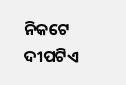ନିକଟେ ଦୀପଟିଏ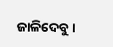ଜାଳିଦେବୁ।